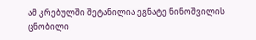ამ კრებულში შეტანილია ეგნატე ნინოშვილის ცნობილი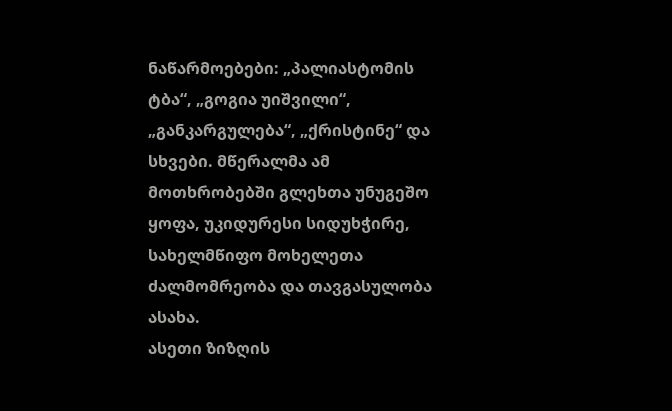ნაწარმოებები: „პალიასტომის ტბა“, „გოგია უიშვილი“, „განკარგულება“, „ქრისტინე“ და სხვები. მწერალმა ამ მოთხრობებში გლეხთა უნუგეშო ყოფა, უკიდურესი სიდუხჭირე, სახელმწიფო მოხელეთა ძალმომრეობა და თავგასულობა ასახა.
ასეთი ზიზღის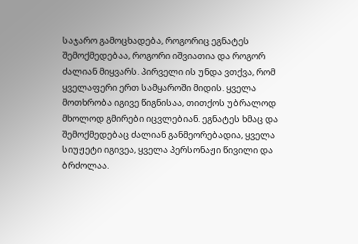საჯარო გამოცხადება, როგორიც ეგნატეს შემოქმედებაა, როგორი იშვიათია და როგორ ძალიან მიყვარს. პირველი ის უნდა ვთქვა, რომ ყველაფერი ერთ სამყაროში მიდის. ყველა მოთხრობა იგივე წიგნისაა, თითქოს უბრალოდ მხოლოდ გმირები იცვლებიან. ეგნატეს ხმაც და შემოქმედებაც ძალიან განმეორებადია, ყველა სიუჟეტი იგივეა, ყველა პერსონაჟი წივილი და ბრძოლაა.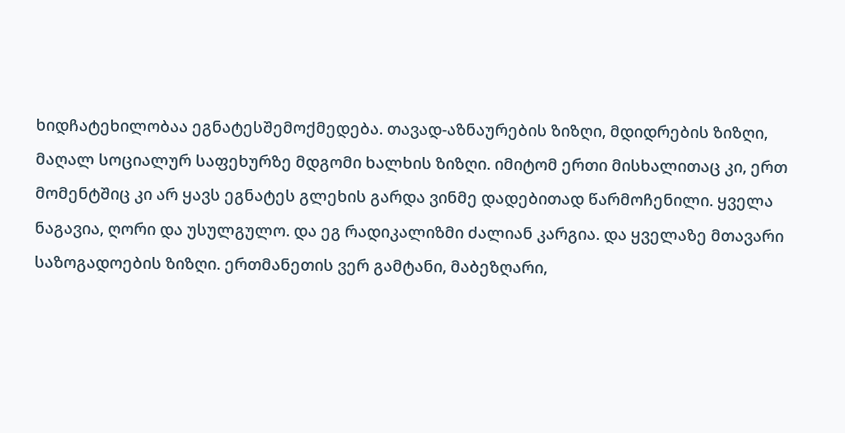ხიდჩატეხილობაა ეგნატესშემოქმედება. თავად-აზნაურების ზიზღი, მდიდრების ზიზღი, მაღალ სოციალურ საფეხურზე მდგომი ხალხის ზიზღი. იმიტომ ერთი მისხალითაც კი, ერთ მომენტშიც კი არ ყავს ეგნატეს გლეხის გარდა ვინმე დადებითად წარმოჩენილი. ყველა ნაგავია, ღორი და უსულგულო. და ეგ რადიკალიზმი ძალიან კარგია. და ყველაზე მთავარი საზოგადოების ზიზღი. ერთმანეთის ვერ გამტანი, მაბეზღარი,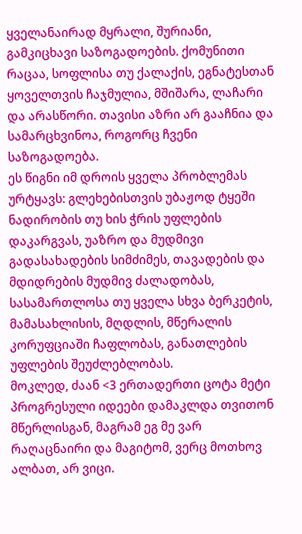ყველანაირად მყრალი, შურიანი, გამკიცხავი საზოგადოების. ქომუნითი რაცაა, სოფლისა თუ ქალაქის, ეგნატესთან ყოველთვის ჩაჯმულია, მშიშარა, ლაჩარი და არასწორი. თავისი აზრი არ გააჩნია და სამარცხვინოა, როგორც ჩვენი საზოგადოება.
ეს წიგნი იმ დროის ყველა პრობლემას ურტყავს: გლეხებისთვის უბაჟოდ ტყეში ნადირობის თუ ხის ჭრის უფლების დაკარგვას, უაზრო და მუდმივი გადასახადების სიმძიმეს, თავადების და მდიდრების მუდმივ ძალადობას, სასამართლოსა თუ ყველა სხვა ბერკეტის, მამასახლისის, მღდლის, მწერალის კორუფციაში ჩაფლობას, განათლების უფლების შეუძლებლობას.
მოკლედ, ძაან <3 ერთადერთი ცოტა მეტი პროგრესული იდეები დამაკლდა თვითონ მწერლისგან, მაგრამ ეგ მე ვარ რაღაცნაირი და მაგიტომ, ვერც მოთხოვ ალბათ, არ ვიცი.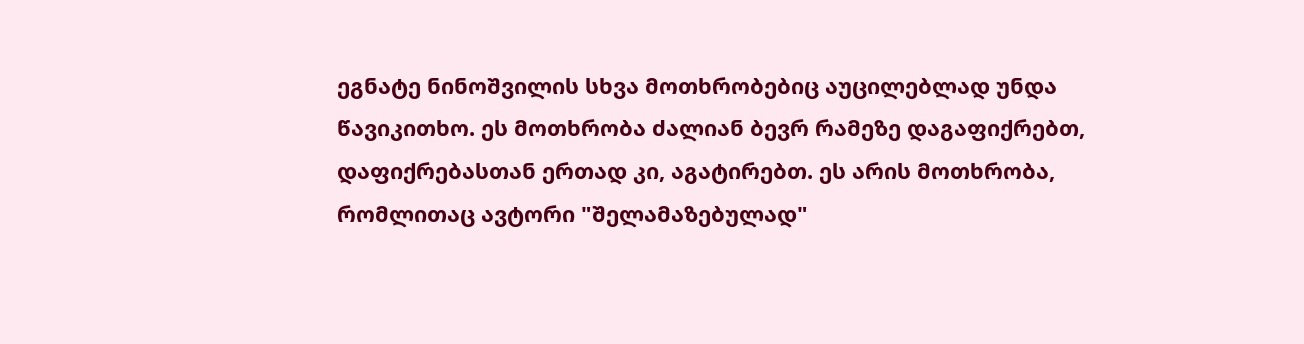ეგნატე ნინოშვილის სხვა მოთხრობებიც აუცილებლად უნდა წავიკითხო. ეს მოთხრობა ძალიან ბევრ რამეზე დაგაფიქრებთ, დაფიქრებასთან ერთად კი, აგატირებთ. ეს არის მოთხრობა, რომლითაც ავტორი "შელამაზებულად"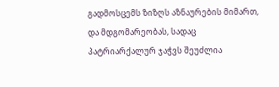გადმოსცემს ზიზღს აზნაურების მიმართ, და მდგომარეობას, სადაც პატრიარქალურ ჯაჭვს შეუძლია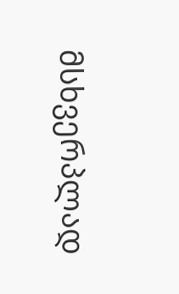მსხვერპლად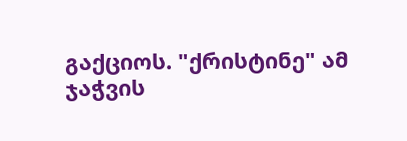გაქციოს. "ქრისტინე" ამ ჯაჭვის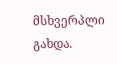მსხვერპლი გახდა.